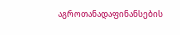აგროთანადაფინანსების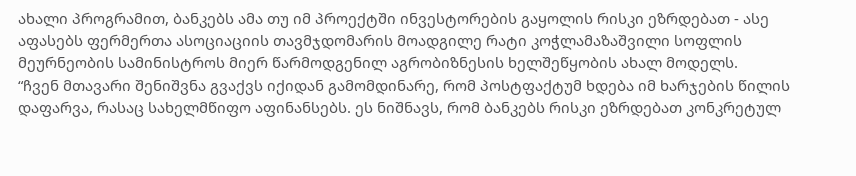ახალი პროგრამით, ბანკებს ამა თუ იმ პროექტში ინვესტორების გაყოლის რისკი ეზრდებათ - ასე აფასებს ფერმერთა ასოციაციის თავმჯდომარის მოადგილე რატი კოჭლამაზაშვილი სოფლის მეურნეობის სამინისტროს მიერ წარმოდგენილ აგრობიზნესის ხელშეწყობის ახალ მოდელს.
“ჩვენ მთავარი შენიშვნა გვაქვს იქიდან გამომდინარე, რომ პოსტფაქტუმ ხდება იმ ხარჯების წილის დაფარვა, რასაც სახელმწიფო აფინანსებს. ეს ნიშნავს, რომ ბანკებს რისკი ეზრდებათ კონკრეტულ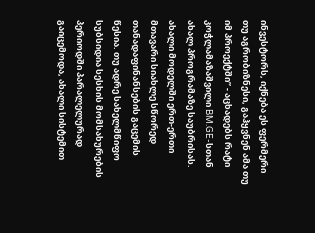ინვესტორს, იქნება ეს ფერმერი თუ აგრობიზნესი, გაჰყვნენ ამა თუ იმ პროექტში” - აცხადებს რატი კოჭლამაზაშვილი BM.GE-სთან ახალ პროგრამაზე საუბრისას.
ახალი მოდელში ერთ-ერთი მთავარი სიახლე სწორედ თანადაფინანსების გაცემის წესია. თუ ადრე სახელმწიფო სუბსიდია სესხის მომსახურების პერიოდში პარალელურად გაიცემოდა, ახალი სისტემით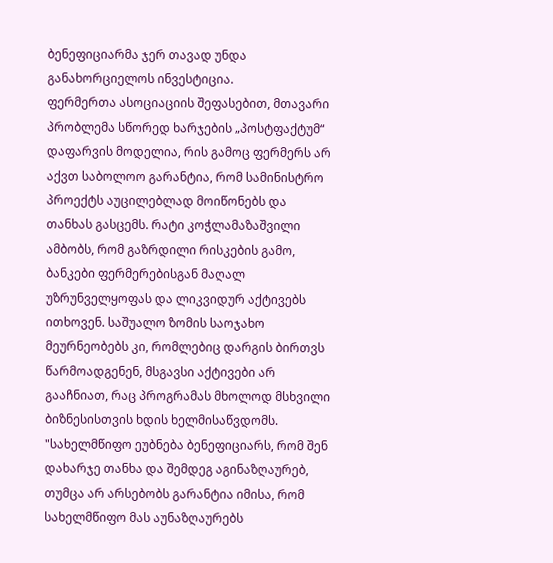ბენეფიციარმა ჯერ თავად უნდა განახორციელოს ინვესტიცია.
ფერმერთა ასოციაციის შეფასებით, მთავარი პრობლემა სწორედ ხარჯების „პოსტფაქტუმ“ დაფარვის მოდელია, რის გამოც ფერმერს არ აქვთ საბოლოო გარანტია, რომ სამინისტრო პროექტს აუცილებლად მოიწონებს და თანხას გასცემს. რატი კოჭლამაზაშვილი ამბობს, რომ გაზრდილი რისკების გამო, ბანკები ფერმერებისგან მაღალ უზრუნველყოფას და ლიკვიდურ აქტივებს ითხოვენ. საშუალო ზომის საოჯახო მეურნეობებს კი, რომლებიც დარგის ბირთვს წარმოადგენენ, მსგავსი აქტივები არ გააჩნიათ, რაც პროგრამას მხოლოდ მსხვილი ბიზნესისთვის ხდის ხელმისაწვდომს.
"სახელმწიფო ეუბნება ბენეფიციარს, რომ შენ დახარჯე თანხა და შემდეგ აგინაზღაურებ, თუმცა არ არსებობს გარანტია იმისა, რომ სახელმწიფო მას აუნაზღაურებს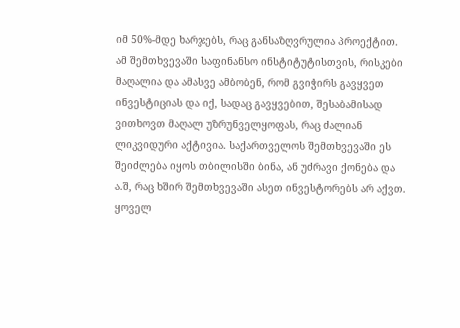იმ 50%-მდე ხარჯებს, რაც განსაზღვრულია პროექტით.
ამ შემთხვევაში საფინანსო ინსტიტუტისთვის, რისკები მაღალია და ამასვე ამბობენ, რომ გვიჭირს გავყვეთ ინვესტიციას და იქ, სადაც გავყვებით, შესაბამისად ვითხოვთ მაღალ უზრუნველყოფას, რაც ძალიან ლიკვიდური აქტივია. საქართველოს შემთხვევაში ეს შეიძლება იყოს თბილისში ბინა, ან უძრავი ქონება და ა.შ, რაც ხშირ შემთხვევაში ასეთ ინვესტორებს არ აქვთ.
ყოველ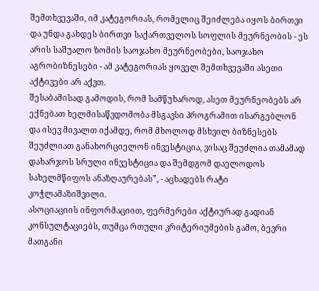შემთხვევაში, იმ კატეგორიას, რომელიც შეიძლება იყოს ბირთვი და უნდა გახდეს ბირთვი საქართველოს სოფლის მეურნეობის - ეს არის საშუალო ზომის საოჯახო მეურნეობები, საოჯახო აგრობიზნესები - ამ კატეგორიას ყოველ შემთხვევაში ასეთი აქტივები არ აქვთ.
შესაბამისად გამოდის, რომ სამწუხაროდ, ასეთ მეურნეობებს არ ექნებათ ხელმისაწვდომობა მსგავსი პროგრამით ისარგებლონ და ისევ მივალთ იქამდე, რომ მხოლოდ მსხვილ ბიზნესებს შეუძლიათ განახორციელონ ინვესტიცია, ვისაც შეუძლია თამამად დახარჯოს სრული ინვესტიცია და შემდგომ დაელოდოს სახელმწიფოს ანაზღაურებას”, - აცხადებს რატი კოჭლამაზიშვილი.
ასოციაციის ინფორმაციით, ფერმერები აქტიურად გადიან კონსულტაციებს, თუმცა რთული კრიტერიუმების გამო, ბევრი მათგანი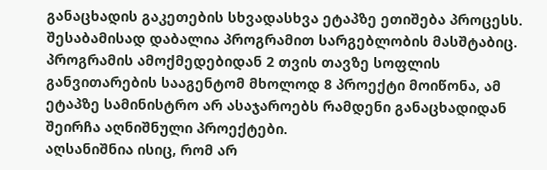განაცხადის გაკეთების სხვადასხვა ეტაპზე ეთიშება პროცესს. შესაბამისად დაბალია პროგრამით სარგებლობის მასშტაბიც. პროგრამის ამოქმედებიდან 2 თვის თავზე სოფლის განვითარების სააგენტომ მხოლოდ 8 პროექტი მოიწონა, ამ ეტაპზე სამინისტრო არ ასაჯაროებს რამდენი განაცხადიდან შეირჩა აღნიშნული პროექტები.
აღსანიშნია ისიც, რომ არ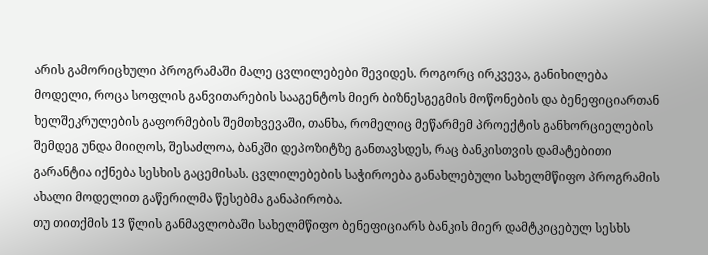არის გამორიცხული პროგრამაში მალე ცვლილებები შევიდეს. როგორც ირკვევა, განიხილება მოდელი, როცა სოფლის განვითარების სააგენტოს მიერ ბიზნესგეგმის მოწონების და ბენეფიციართან ხელშეკრულების გაფორმების შემთხვევაში, თანხა, რომელიც მეწარმემ პროექტის განხორციელების შემდეგ უნდა მიიღოს, შესაძლოა, ბანკში დეპოზიტზე განთავსდეს, რაც ბანკისთვის დამატებითი გარანტია იქნება სესხის გაცემისას. ცვლილებების საჭიროება განახლებული სახელმწიფო პროგრამის ახალი მოდელით გაწერილმა წესებმა განაპირობა.
თუ თითქმის 13 წლის განმავლობაში სახელმწიფო ბენეფიციარს ბანკის მიერ დამტკიცებულ სესხს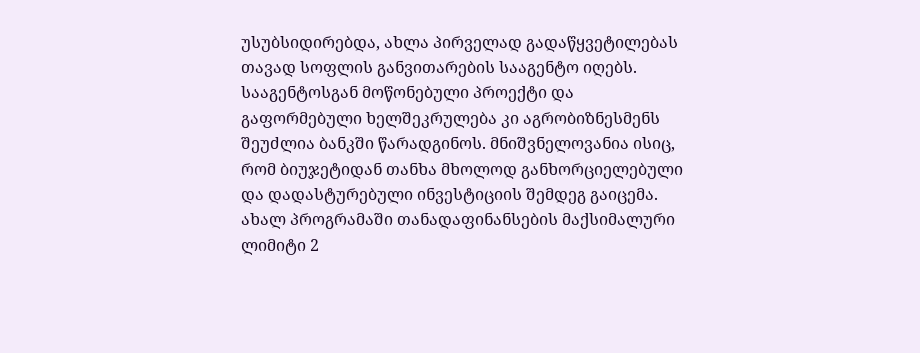უსუბსიდირებდა, ახლა პირველად გადაწყვეტილებას თავად სოფლის განვითარების სააგენტო იღებს. სააგენტოსგან მოწონებული პროექტი და გაფორმებული ხელშეკრულება კი აგრობიზნესმენს შეუძლია ბანკში წარადგინოს. მნიშვნელოვანია ისიც, რომ ბიუჯეტიდან თანხა მხოლოდ განხორციელებული და დადასტურებული ინვესტიციის შემდეგ გაიცემა.
ახალ პროგრამაში თანადაფინანსების მაქსიმალური ლიმიტი 2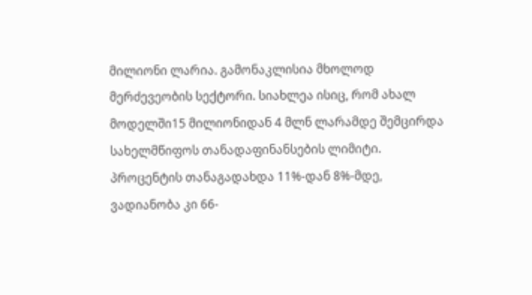მილიონი ლარია. გამონაკლისია მხოლოდ მერძევეობის სექტორი. სიახლეა ისიც, რომ ახალ მოდელში15 მილიონიდან 4 მლნ ლარამდე შემცირდა სახელმწიფოს თანადაფინანსების ლიმიტი. პროცენტის თანაგადახდა 11%-დან 8%-მდე, ვადიანობა კი 66-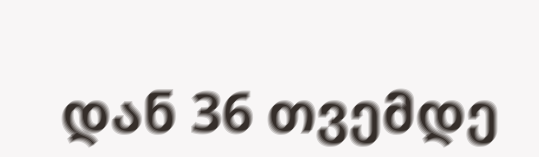დან 36 თვემდე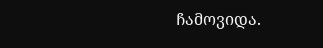ჩამოვიდა.